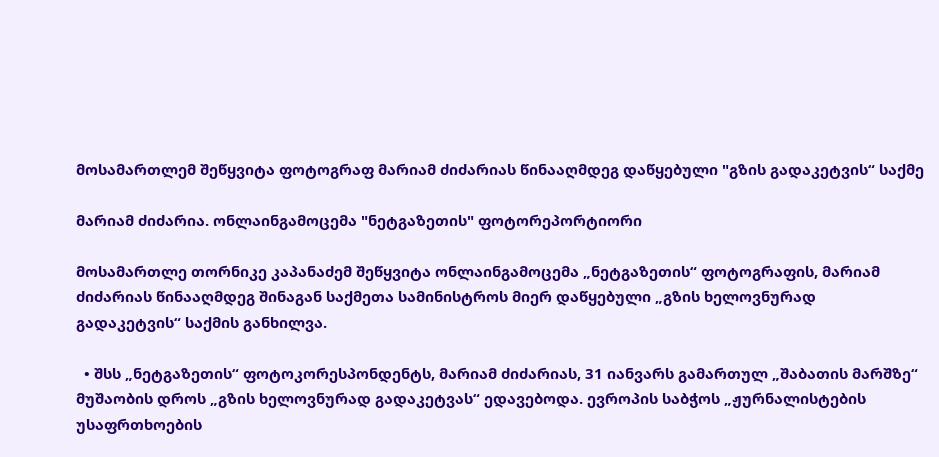მოსამართლემ შეწყვიტა ფოტოგრაფ მარიამ ძიძარიას წინააღმდეგ დაწყებული "გზის გადაკეტვის“ საქმე

მარიამ ძიძარია. ონლაინგამოცემა "ნეტგაზეთის" ფოტორეპორტიორი

მოსამართლე თორნიკე კაპანაძემ შეწყვიტა ონლაინგამოცემა „ნეტგაზეთის“ ფოტოგრაფის, მარიამ ძიძარიას წინააღმდეგ შინაგან საქმეთა სამინისტროს მიერ დაწყებული „გზის ხელოვნურად გადაკეტვის“ საქმის განხილვა.

  • შსს „ნეტგაზეთის“ ფოტოკორესპონდენტს, მარიამ ძიძარიას, 31 იანვარს გამართულ „შაბათის მარშზე“ მუშაობის დროს „გზის ხელოვნურად გადაკეტვას“ ედავებოდა. ევროპის საბჭოს „ჟურნალისტების უსაფრთხოების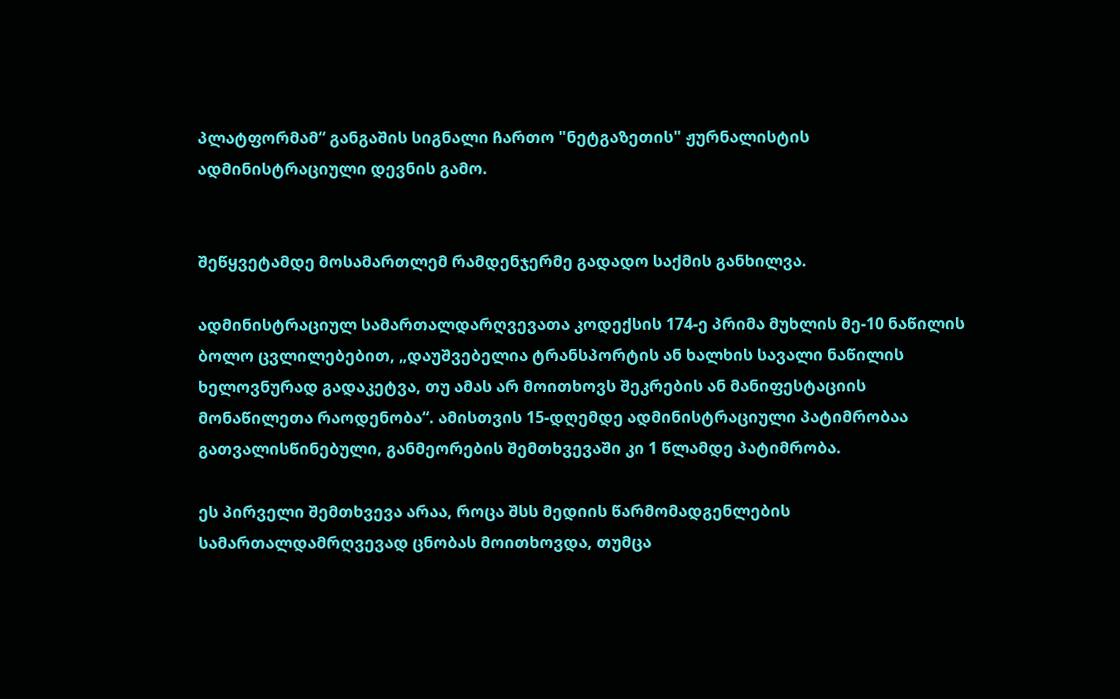პლატფორმამ“ განგაშის სიგნალი ჩართო "ნეტგაზეთის" ჟურნალისტის ადმინისტრაციული დევნის გამო.


შეწყვეტამდე მოსამართლემ რამდენჯერმე გადადო საქმის განხილვა.

ადმინისტრაციულ სამართალდარღვევათა კოდექსის 174-ე პრიმა მუხლის მე-10 ნაწილის ბოლო ცვლილებებით, „დაუშვებელია ტრანსპორტის ან ხალხის სავალი ნაწილის ხელოვნურად გადაკეტვა, თუ ამას არ მოითხოვს შეკრების ან მანიფესტაციის მონაწილეთა რაოდენობა“. ამისთვის 15-დღემდე ადმინისტრაციული პატიმრობაა გათვალისწინებული, განმეორების შემთხვევაში კი 1 წლამდე პატიმრობა.

ეს პირველი შემთხვევა არაა, როცა შსს მედიის წარმომადგენლების სამართალდამრღვევად ცნობას მოითხოვდა, თუმცა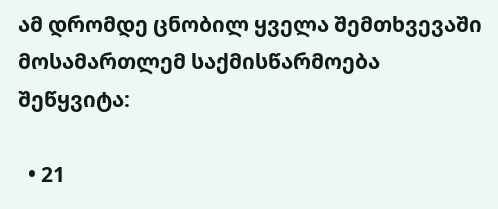ამ დრომდე ცნობილ ყველა შემთხვევაში მოსამართლემ საქმისწარმოება შეწყვიტა:

  • 21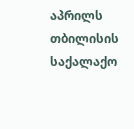აპრილს თბილისის საქალაქო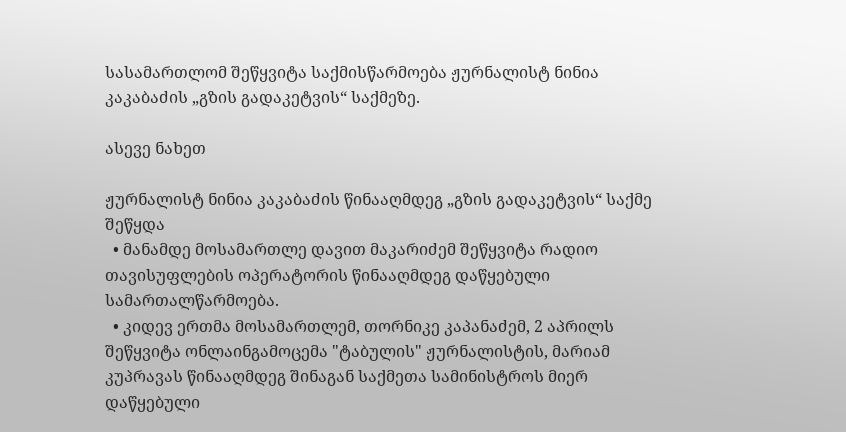სასამართლომ შეწყვიტა საქმისწარმოება ჟურნალისტ ნინია კაკაბაძის „გზის გადაკეტვის“ საქმეზე.

ასევე ნახეთ

ჟურნალისტ ნინია კაკაბაძის წინააღმდეგ „გზის გადაკეტვის“ საქმე შეწყდა
  • მანამდე მოსამართლე დავით მაკარიძემ შეწყვიტა რადიო თავისუფლების ოპერატორის წინააღმდეგ დაწყებული სამართალწარმოება.
  • კიდევ ერთმა მოსამართლემ, თორნიკე კაპანაძემ, 2 აპრილს შეწყვიტა ონლაინგამოცემა "ტაბულის" ჟურნალისტის, მარიამ კუპრავას წინააღმდეგ შინაგან საქმეთა სამინისტროს მიერ დაწყებული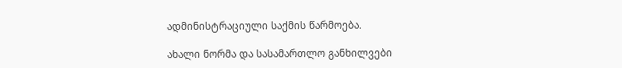ადმინისტრაციული საქმის წარმოება.

ახალი ნორმა და სასამართლო განხილვები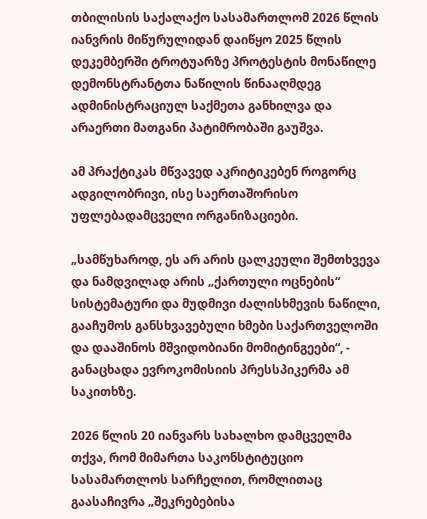თბილისის საქალაქო სასამართლომ 2026 წლის იანვრის მიწურულიდან დაიწყო 2025 წლის დეკემბერში ტროტუარზე პროტესტის მონაწილე დემონსტრანტთა ნაწილის წინააღმდეგ ადმინისტრაციულ საქმეთა განხილვა და არაერთი მათგანი პატიმრობაში გაუშვა.

ამ პრაქტიკას მწვავედ აკრიტიკებენ როგორც ადგილობრივი, ისე საერთაშორისო უფლებადამცველი ორგანიზაციები.

„სამწუხაროდ, ეს არ არის ცალკეული შემთხვევა და ნამდვილად არის „ქართული ოცნების“ სისტემატური და მუდმივი ძალისხმევის ნაწილი, გააჩუმოს განსხვავებული ხმები საქართველოში და დააშინოს მშვიდობიანი მომიტინგეები“, - განაცხადა ევროკომისიის პრესსპიკერმა ამ საკითხზე.

2026 წლის 20 იანვარს სახალხო დამცველმა თქვა, რომ მიმართა საკონსტიტუციო სასამართლოს სარჩელით, რომლითაც გაასაჩივრა „შეკრებებისა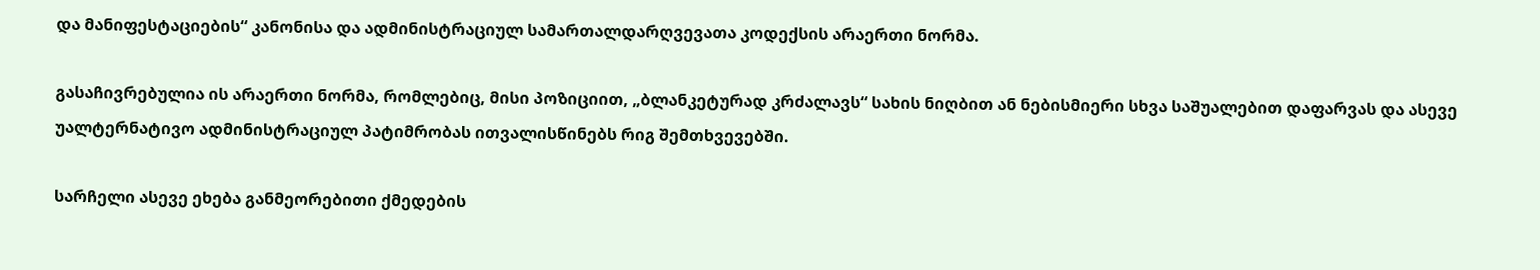და მანიფესტაციების“ კანონისა და ადმინისტრაციულ სამართალდარღვევათა კოდექსის არაერთი ნორმა.

გასაჩივრებულია ის არაერთი ნორმა, რომლებიც, მისი პოზიციით, „ბლანკეტურად კრძალავს“ სახის ნიღბით ან ნებისმიერი სხვა საშუალებით დაფარვას და ასევე უალტერნატივო ადმინისტრაციულ პატიმრობას ითვალისწინებს რიგ შემთხვევებში.

სარჩელი ასევე ეხება განმეორებითი ქმედების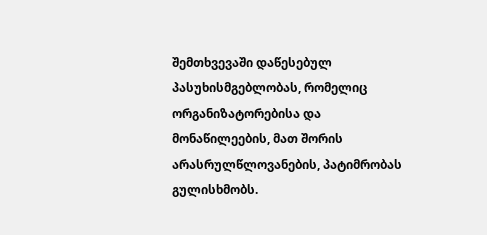შემთხვევაში დაწესებულ პასუხისმგებლობას, რომელიც ორგანიზატორებისა და მონაწილეების, მათ შორის არასრულწლოვანების, პატიმრობას გულისხმობს.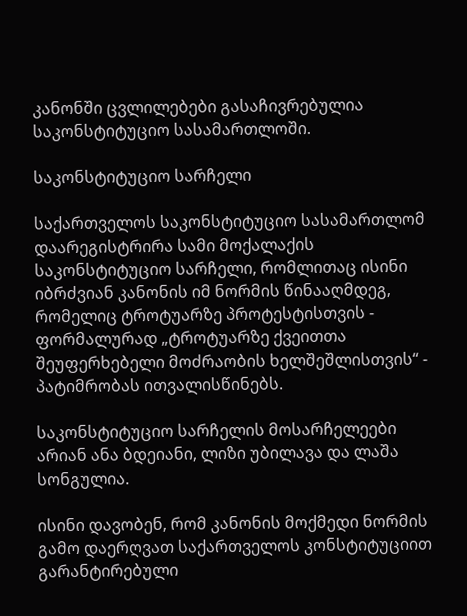კანონში ცვლილებები გასაჩივრებულია საკონსტიტუციო სასამართლოში.

საკონსტიტუციო სარჩელი

საქართველოს საკონსტიტუციო სასამართლომ დაარეგისტრირა სამი მოქალაქის საკონსტიტუციო სარჩელი, რომლითაც ისინი იბრძვიან კანონის იმ ნორმის წინააღმდეგ, რომელიც ტროტუარზე პროტესტისთვის - ფორმალურად „ტროტუარზე ქვეითთა შეუფერხებელი მოძრაობის ხელშეშლისთვის“ - პატიმრობას ითვალისწინებს.

საკონსტიტუციო სარჩელის მოსარჩელეები არიან ანა ბდეიანი, ლიზი უბილავა და ლაშა სონგულია.

ისინი დავობენ, რომ კანონის მოქმედი ნორმის გამო დაერღვათ საქართველოს კონსტიტუციით გარანტირებული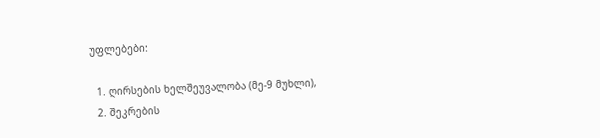უფლებები:

  1. ღირსების ხელშეუვალობა (მე-9 მუხლი),
  2. შეკრების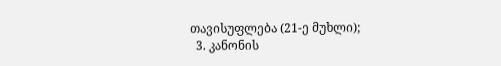თავისუფლება (21-ე მუხლი);
  3. კანონის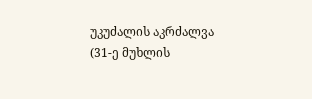უკუძალის აკრძალვა (31-ე მუხლის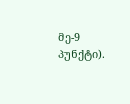მე-9 პუნქტი).